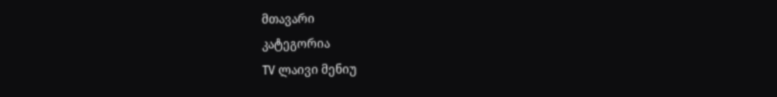მთავარი
კატეგორია
TV ლაივი მენიუ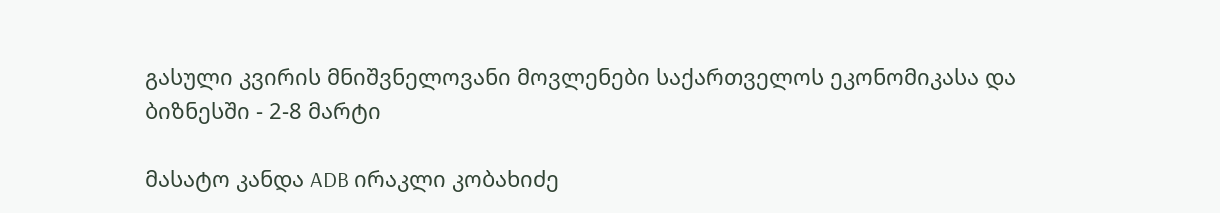გასული კვირის მნიშვნელოვანი მოვლენები საქართველოს ეკონომიკასა და ბიზნესში - 2-8 მარტი

მასატო კანდა ADB ირაკლი კობახიძე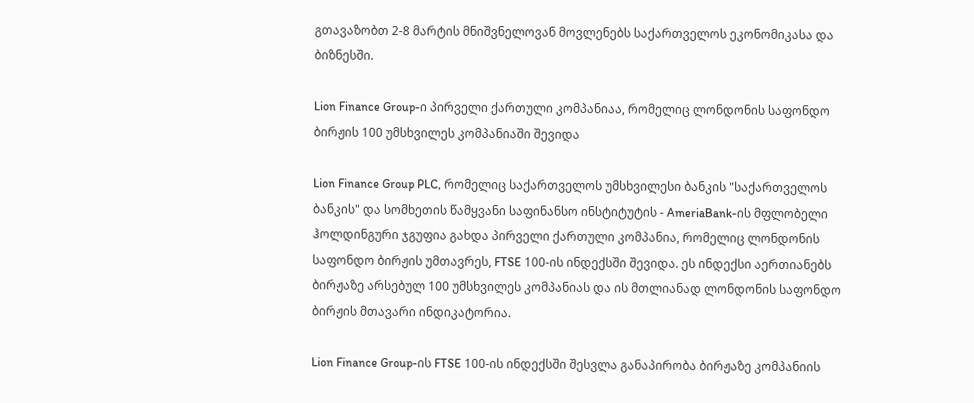გთავაზობთ 2-8 მარტის მნიშვნელოვან მოვლენებს საქართველოს ეკონომიკასა და ბიზნესში.

Lion Finance Group-ი პირველი ქართული კომპანიაა, რომელიც ლონდონის საფონდო ბირჟის 100 უმსხვილეს კომპანიაში შევიდა

Lion Finance Group PLC, რომელიც საქართველოს უმსხვილესი ბანკის "საქართველოს ბანკის" და სომხეთის წამყვანი საფინანსო ინსტიტუტის - AmeriaBank-ის მფლობელი ჰოლდინგური ჯგუფია გახდა პირველი ქართული კომპანია, რომელიც ლონდონის საფონდო ბირჟის უმთავრეს, FTSE 100-ის ინდექსში შევიდა. ეს ინდექსი აერთიანებს ბირჟაზე არსებულ 100 უმსხვილეს კომპანიას და ის მთლიანად ლონდონის საფონდო ბირჟის მთავარი ინდიკატორია.

Lion Finance Group-ის FTSE 100-ის ინდექსში შესვლა განაპირობა ბირჟაზე კომპანიის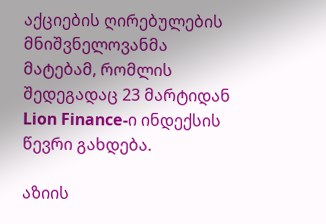აქციების ღირებულების მნიშვნელოვანმა მატებამ, რომლის შედეგადაც 23 მარტიდან Lion Finance-ი ინდექსის წევრი გახდება.

აზიის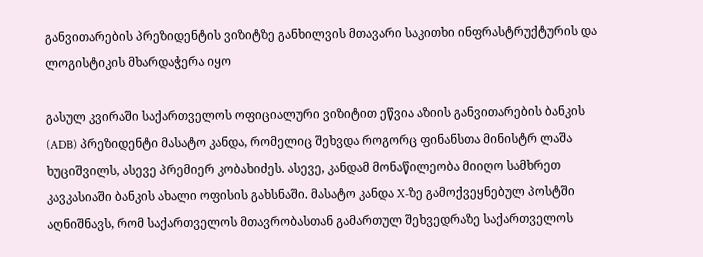განვითარების პრეზიდენტის ვიზიტზე განხილვის მთავარი საკითხი ინფრასტრუქტურის და ლოგისტიკის მხარდაჭერა იყო

გასულ კვირაში საქართველოს ოფიციალური ვიზიტით ეწვია აზიის განვითარების ბანკის (ADB) პრეზიდენტი მასატო კანდა, რომელიც შეხვდა როგორც ფინანსთა მინისტრ ლაშა ხუციშვილს, ასევე პრემიერ კობახიძეს. ასევე, კანდამ მონაწილეობა მიიღო სამხრეთ კავკასიაში ბანკის ახალი ოფისის გახსნაში. მასატო კანდა X-ზე გამოქვეყნებულ პოსტში აღნიშნავს, რომ საქართველოს მთავრობასთან გამართულ შეხვედრაზე საქართველოს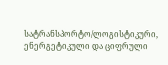სატრანსპორტო/ლოგისტიკური, ენერგეტიკული და ციფრული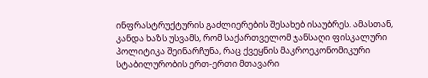ინფრასტრუქტურის გაძლიერების შესახებ ისაუბრეს. ამასთან, კანდა ხაზს უსვამს, რომ საქართველომ ჯანსაღი ფისკალური პოლიტიკა შეინარჩუნა, რაც ქვეყნის მაკროეკონომიკური სტაბილურობის ერთ-ერთი მთავარი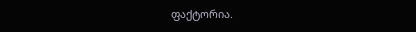ფაქტორია.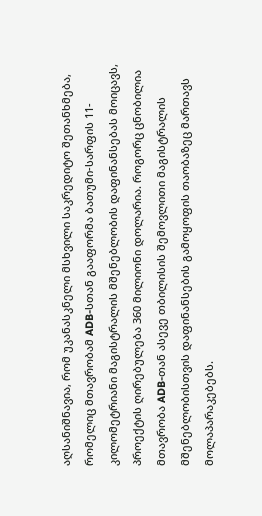აღსანიშნავია, რომ უკანასკნელი მსხვილი საკრედიტო შეთანხმება, რომელიც მთავრობამ ADB-სთან გააფორმა ბათუმი-სარფის 11-კილომეტრიანი მაგისტრალის მშენებლობის დაფინანსებას მოიცავს, პროექტის ღირებულება 360 მილიონი დოლარია. როგორც ცნობილია მთავრობა ADB-თან ასევე თბილისის შემოვლითი მაგისტრალის მშენებლობისთვის დაფინანსების გამოყოფის თაობაზეც მართავს მოლაპარაკებებს.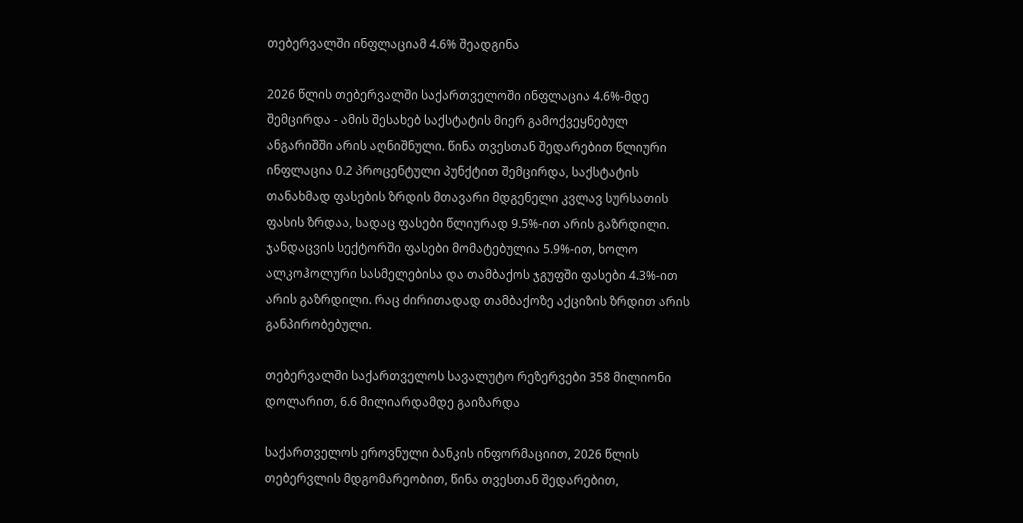თებერვალში ინფლაციამ 4.6% შეადგინა

2026 წლის თებერვალში საქართველოში ინფლაცია 4.6%-მდე შემცირდა - ამის შესახებ საქსტატის მიერ გამოქვეყნებულ ანგარიშში არის აღნიშნული. წინა თვესთან შედარებით წლიური ინფლაცია 0.2 პროცენტული პუნქტით შემცირდა, საქსტატის თანახმად ფასების ზრდის მთავარი მდგენელი კვლავ სურსათის ფასის ზრდაა, სადაც ფასები წლიურად 9.5%-ით არის გაზრდილი. ჯანდაცვის სექტორში ფასები მომატებულია 5.9%-ით, ხოლო ალკოჰოლური სასმელებისა და თამბაქოს ჯგუფში ფასები 4.3%-ით არის გაზრდილი. რაც ძირითადად თამბაქოზე აქციზის ზრდით არის განპირობებული.

თებერვალში საქართველოს სავალუტო რეზერვები 358 მილიონი დოლარით, 6.6 მილიარდამდე გაიზარდა

საქართველოს ეროვნული ბანკის ინფორმაციით, 2026 წლის თებერვლის მდგომარეობით, წინა თვესთან შედარებით,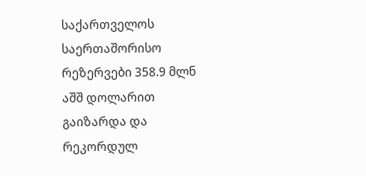საქართველოს საერთაშორისო რეზერვები 358.9 მლნ აშშ დოლარით გაიზარდა და რეკორდულ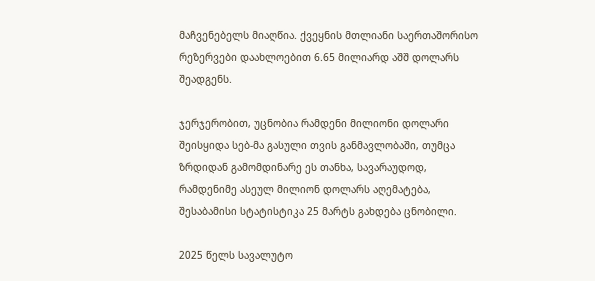მაჩვენებელს მიაღწია. ქვეყნის მთლიანი საერთაშორისო რეზერვები დაახლოებით 6.65 მილიარდ აშშ დოლარს შეადგენს.

ჯერჯერობით, უცნობია რამდენი მილიონი დოლარი შეისყიდა სებ-მა გასული თვის განმავლობაში, თუმცა ზრდიდან გამომდინარე ეს თანხა, სავარაუდოდ, რამდენიმე ასეულ მილიონ დოლარს აღემატება, შესაბამისი სტატისტიკა 25 მარტს გახდება ცნობილი.

2025 წელს სავალუტო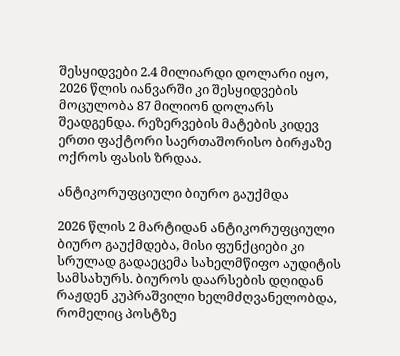შესყიდვები 2.4 მილიარდი დოლარი იყო, 2026 წლის იანვარში კი შესყიდვების მოცულობა 87 მილიონ დოლარს შეადგენდა. რეზერვების მატების კიდევ ერთი ფაქტორი საერთაშორისო ბირჟაზე ოქროს ფასის ზრდაა.

ანტიკორუფციული ბიურო გაუქმდა

2026 წლის 2 მარტიდან ანტიკორუფციული ბიურო გაუქმდება, მისი ფუნქციები კი სრულად გადაეცემა სახელმწიფო აუდიტის სამსახურს. ბიუროს დაარსების დღიდან რაჟდენ კუპრაშვილი ხელმძღვანელობდა, რომელიც პოსტზე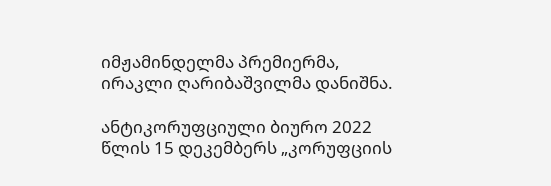იმჟამინდელმა პრემიერმა, ირაკლი ღარიბაშვილმა დანიშნა.

ანტიკორუფციული ბიურო 2022 წლის 15 დეკემბერს „კორუფციის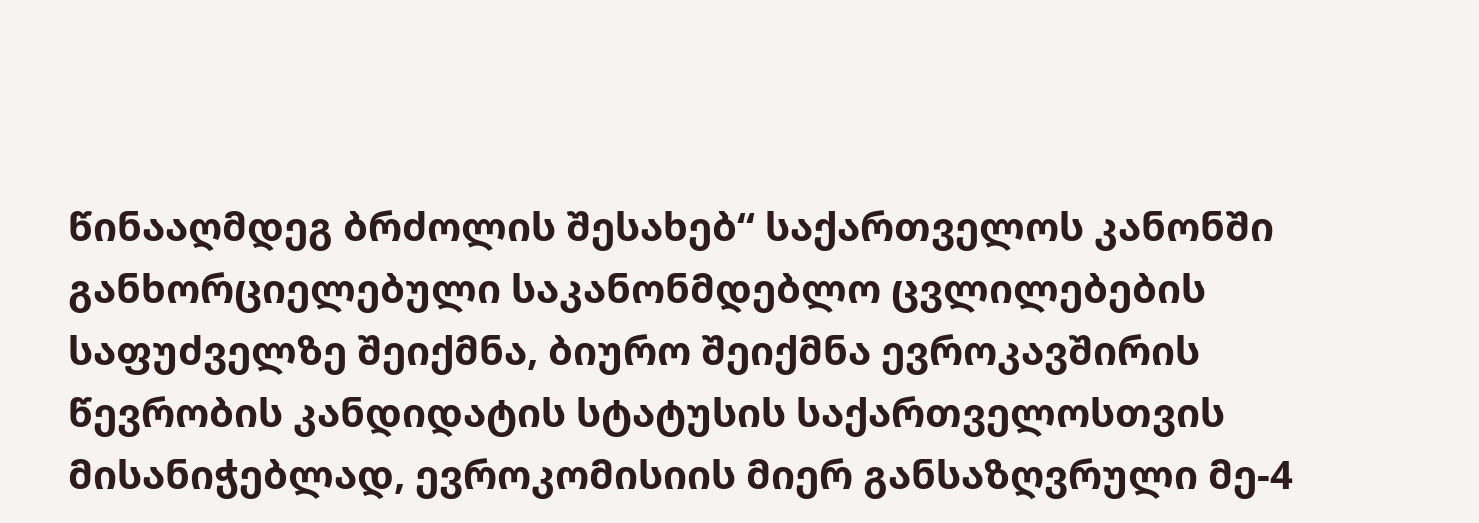წინააღმდეგ ბრძოლის შესახებ“ საქართველოს კანონში განხორციელებული საკანონმდებლო ცვლილებების საფუძველზე შეიქმნა, ბიურო შეიქმნა ევროკავშირის წევრობის კანდიდატის სტატუსის საქართველოსთვის მისანიჭებლად, ევროკომისიის მიერ განსაზღვრული მე-4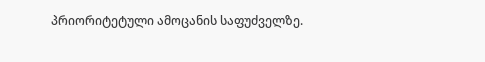პრიორიტეტული ამოცანის საფუძველზე.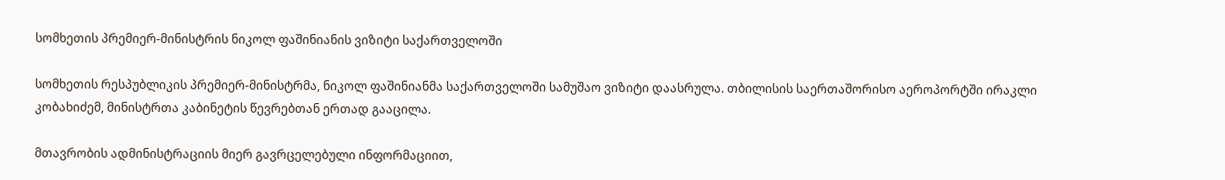სომხეთის პრემიერ-მინისტრის ნიკოლ ფაშინიანის ვიზიტი საქართველოში

სომხეთის რესპუბლიკის პრემიერ-მინისტრმა, ნიკოლ ფაშინიანმა საქართველოში სამუშაო ვიზიტი დაასრულა. თბილისის საერთაშორისო აეროპორტში ირაკლი კობახიძემ, მინისტრთა კაბინეტის წევრებთან ერთად გააცილა.

მთავრობის ადმინისტრაციის მიერ გავრცელებული ინფორმაციით,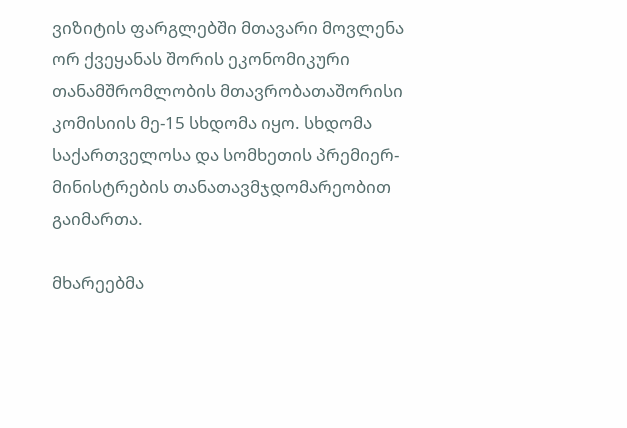ვიზიტის ფარგლებში მთავარი მოვლენა ორ ქვეყანას შორის ეკონომიკური თანამშრომლობის მთავრობათაშორისი კომისიის მე-15 სხდომა იყო. სხდომა საქართველოსა და სომხეთის პრემიერ-მინისტრების თანათავმჯდომარეობით გაიმართა.

მხარეებმა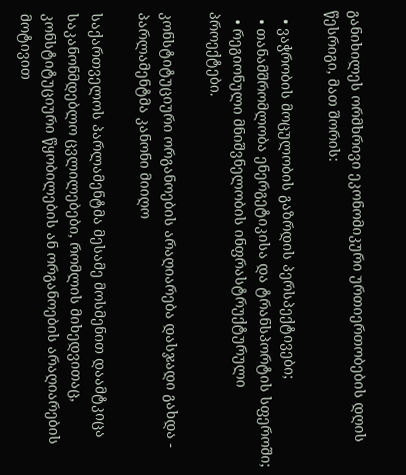განიხილეს ორმხრივი ეკონომიკური ურთიერთობების დღის წესრიგი, მათ შორის:

  • ვაჭრობის მოცულობის გაზრდის პერსპექტივები;
  • თანამშრომლობა ენერგეტიკისა და ტრანსპორტის სფეროში;
  • რეგიონული მნიშვნელობის ინფრასტრუქტურული პროექტები.

კონსტიტუციური ორგანოების არაღიარება დასჯადი გახდა - პარლამენტმა კანონი მიიღო

საქართველოს პარლამენტმა მესამე მოსმენით დაამტკიცა საკანონმდებლო ცვლილებები, რომლის მიხედვითაც, კონსტიტუციური წყობილების ან ორგანოების არაღიარების მოტივით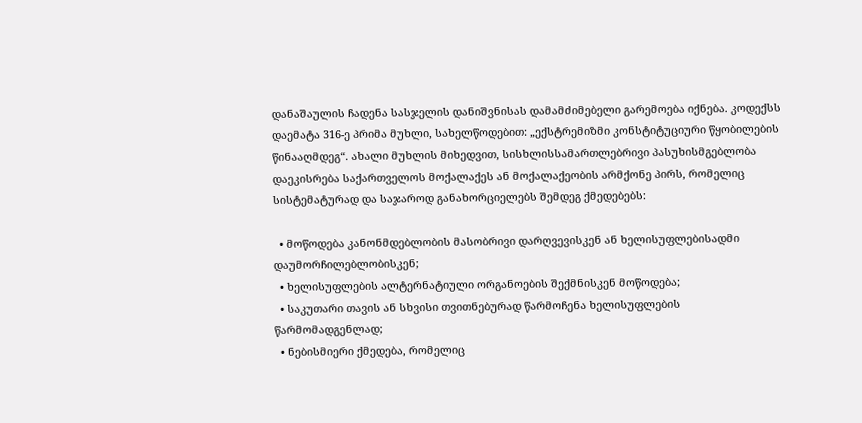დანაშაულის ჩადენა სასჯელის დანიშვნისას დამამძიმებელი გარემოება იქნება. კოდექსს დაემატა 316-ე პრიმა მუხლი, სახელწოდებით: „ექსტრემიზმი კონსტიტუციური წყობილების წინააღმდეგ“. ახალი მუხლის მიხედვით, სისხლისსამართლებრივი პასუხისმგებლობა დაეკისრება საქართველოს მოქალაქეს ან მოქალაქეობის არმქონე პირს, რომელიც სისტემატურად და საჯაროდ განახორციელებს შემდეგ ქმედებებს:

  • მოწოდება კანონმდებლობის მასობრივი დარღვევისკენ ან ხელისუფლებისადმი დაუმორჩილებლობისკენ;
  • ხელისუფლების ალტერნატიული ორგანოების შექმნისკენ მოწოდება;
  • საკუთარი თავის ან სხვისი თვითნებურად წარმოჩენა ხელისუფლების წარმომადგენლად;
  • ნებისმიერი ქმედება, რომელიც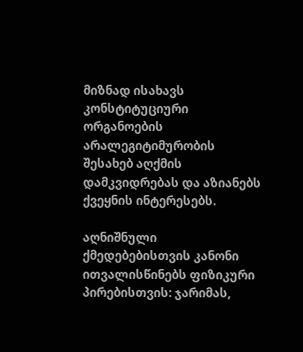მიზნად ისახავს კონსტიტუციური ორგანოების არალეგიტიმურობის შესახებ აღქმის დამკვიდრებას და აზიანებს ქვეყნის ინტერესებს.

აღნიშნული ქმედებებისთვის კანონი ითვალისწინებს ფიზიკური პირებისთვის: ჯარიმას,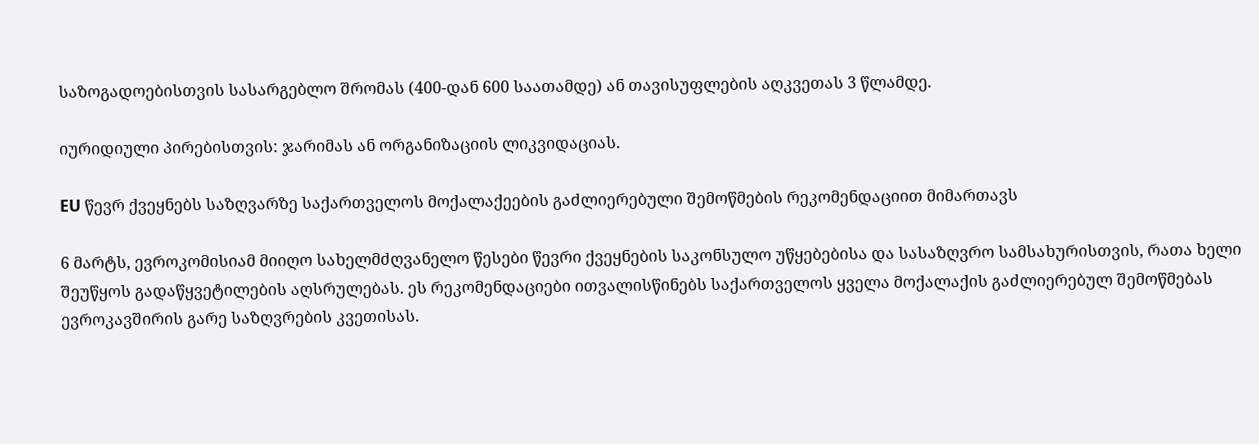საზოგადოებისთვის სასარგებლო შრომას (400-დან 600 საათამდე) ან თავისუფლების აღკვეთას 3 წლამდე.

იურიდიული პირებისთვის: ჯარიმას ან ორგანიზაციის ლიკვიდაციას.

EU წევრ ქვეყნებს საზღვარზე საქართველოს მოქალაქეების გაძლიერებული შემოწმების რეკომენდაციით მიმართავს

6 მარტს, ევროკომისიამ მიიღო სახელმძღვანელო წესები წევრი ქვეყნების საკონსულო უწყებებისა და სასაზღვრო სამსახურისთვის, რათა ხელი შეუწყოს გადაწყვეტილების აღსრულებას. ეს რეკომენდაციები ითვალისწინებს საქართველოს ყველა მოქალაქის გაძლიერებულ შემოწმებას ევროკავშირის გარე საზღვრების კვეთისას.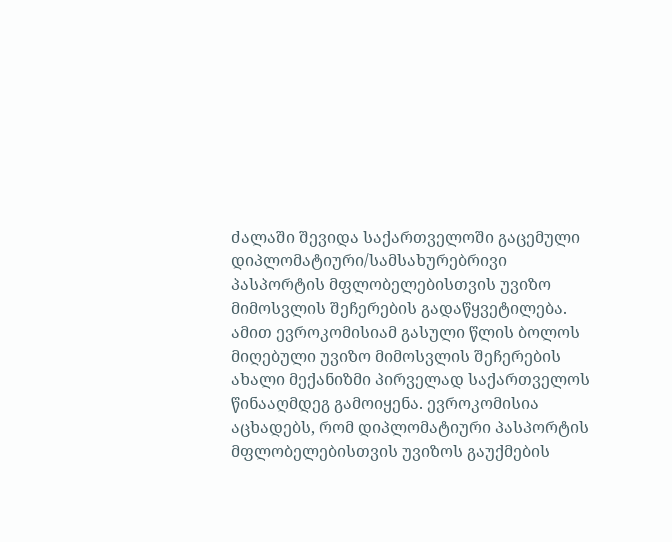ძალაში შევიდა საქართველოში გაცემული დიპლომატიური/სამსახურებრივი პასპორტის მფლობელებისთვის უვიზო მიმოსვლის შეჩერების გადაწყვეტილება. ამით ევროკომისიამ გასული წლის ბოლოს მიღებული უვიზო მიმოსვლის შეჩერების ახალი მექანიზმი პირველად საქართველოს წინააღმდეგ გამოიყენა. ევროკომისია აცხადებს, რომ დიპლომატიური პასპორტის მფლობელებისთვის უვიზოს გაუქმების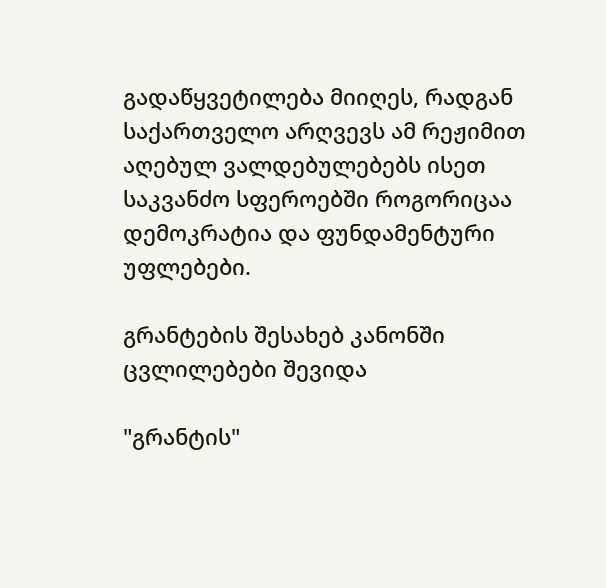გადაწყვეტილება მიიღეს, რადგან საქართველო არღვევს ამ რეჟიმით აღებულ ვალდებულებებს ისეთ საკვანძო სფეროებში როგორიცაა დემოკრატია და ფუნდამენტური უფლებები.

გრანტების შესახებ კანონში ცვლილებები შევიდა

"გრანტის"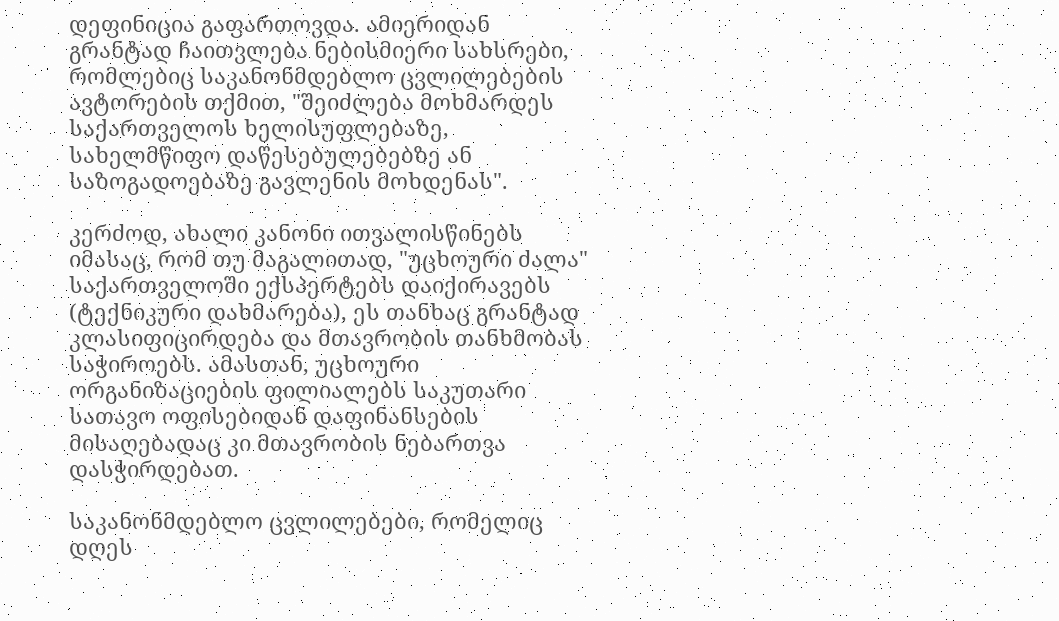დეფინიცია გაფართოვდა. ამიერიდან გრანტად ჩაითვლება ნებისმიერი სახსრები, რომლებიც საკანონმდებლო ცვლილებების ავტორების თქმით, "შეიძლება მოხმარდეს საქართველოს ხელისუფლებაზე, სახელმწიფო დაწესებულებებზე ან საზოგადოებაზე გავლენის მოხდენას".

კერძოდ, ახალი კანონი ითვალისწინებს იმასაც, რომ თუ მაგალითად, "უცხოური ძალა" საქართველოში ექსპერტებს დაიქირავებს (ტექნიკური დახმარება), ეს თანხაც გრანტად კლასიფიცირდება და მთავრობის თანხმობას საჭიროებს. ამასთან, უცხოური ორგანიზაციების ფილიალებს საკუთარი სათავო ოფისებიდან დაფინანსების მისაღებადაც კი მთავრობის ნებართვა დასჭირდებათ.

საკანონმდებლო ცვლილებები, რომელიც დღეს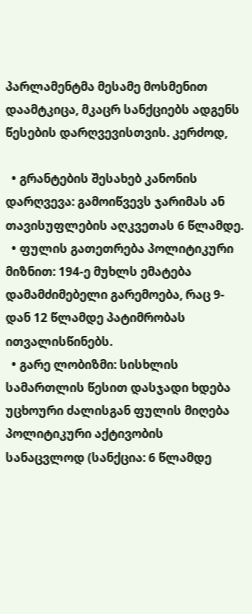პარლამენტმა მესამე მოსმენით დაამტკიცა, მკაცრ სანქციებს ადგენს წესების დარღვევისთვის. კერძოდ,

  • გრანტების შესახებ კანონის დარღვევა: გამოიწვევს ჯარიმას ან თავისუფლების აღკვეთას 6 წლამდე.
  • ფულის გათეთრება პოლიტიკური მიზნით: 194-ე მუხლს ემატება დამამძიმებელი გარემოება, რაც 9-დან 12 წლამდე პატიმრობას ითვალისწინებს.
  • გარე ლობიზმი: სისხლის სამართლის წესით დასჯადი ხდება უცხოური ძალისგან ფულის მიღება პოლიტიკური აქტივობის სანაცვლოდ (სანქცია: 6 წლამდე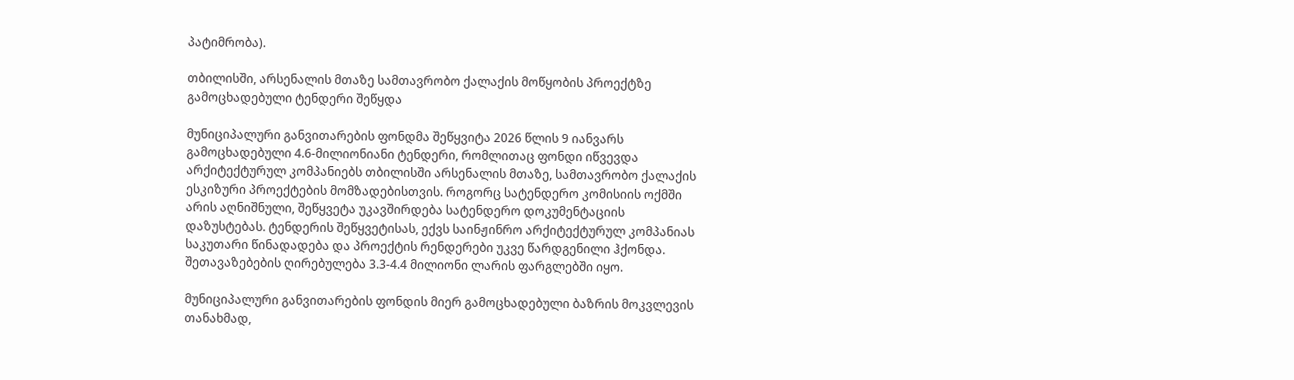პატიმრობა).

თბილისში, არსენალის მთაზე სამთავრობო ქალაქის მოწყობის პროექტზე გამოცხადებული ტენდერი შეწყდა

მუნიციპალური განვითარების ფონდმა შეწყვიტა 2026 წლის 9 იანვარს გამოცხადებული 4.6-მილიონიანი ტენდერი, რომლითაც ფონდი იწვევდა არქიტექტურულ კომპანიებს თბილისში არსენალის მთაზე, სამთავრობო ქალაქის ესკიზური პროექტების მომზადებისთვის. როგორც სატენდერო კომისიის ოქმში არის აღნიშნული, შეწყვეტა უკავშირდება სატენდერო დოკუმენტაციის დაზუსტებას. ტენდერის შეწყვეტისას, ექვს საინჟინრო არქიტექტურულ კომპანიას საკუთარი წინადადება და პროექტის რენდერები უკვე წარდგენილი ჰქონდა. შეთავაზებების ღირებულება 3.3-4.4 მილიონი ლარის ფარგლებში იყო.

მუნიციპალური განვითარების ფონდის მიერ გამოცხადებული ბაზრის მოკვლევის თანახმად,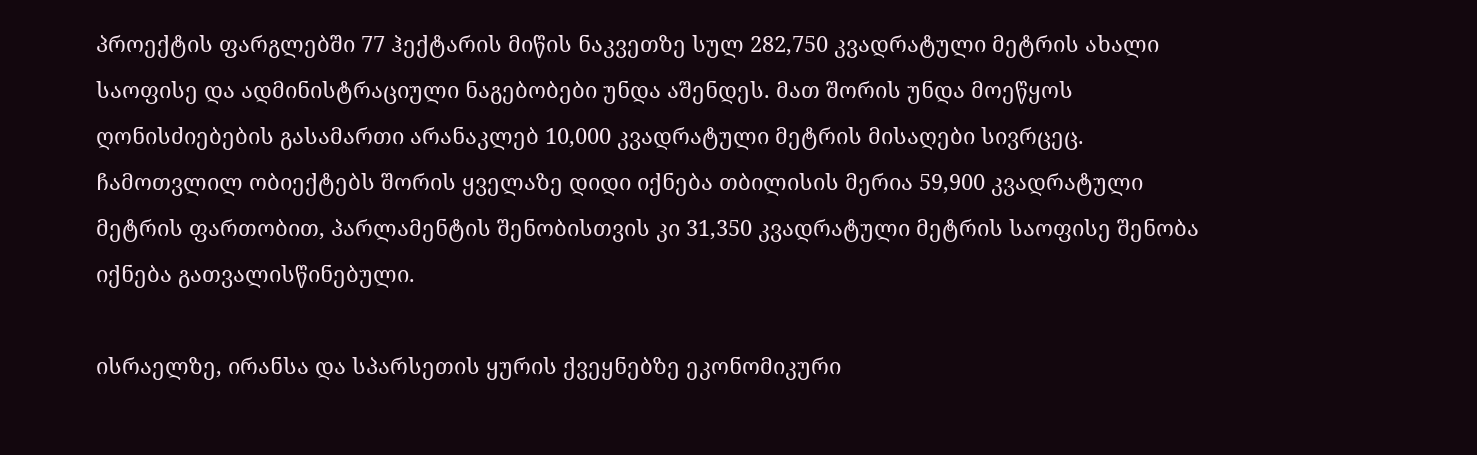პროექტის ფარგლებში 77 ჰექტარის მიწის ნაკვეთზე სულ 282,750 კვადრატული მეტრის ახალი საოფისე და ადმინისტრაციული ნაგებობები უნდა აშენდეს. მათ შორის უნდა მოეწყოს ღონისძიებების გასამართი არანაკლებ 10,000 კვადრატული მეტრის მისაღები სივრცეც. ჩამოთვლილ ობიექტებს შორის ყველაზე დიდი იქნება თბილისის მერია 59,900 კვადრატული მეტრის ფართობით, პარლამენტის შენობისთვის კი 31,350 კვადრატული მეტრის საოფისე შენობა იქნება გათვალისწინებული.

ისრაელზე, ირანსა და სპარსეთის ყურის ქვეყნებზე ეკონომიკური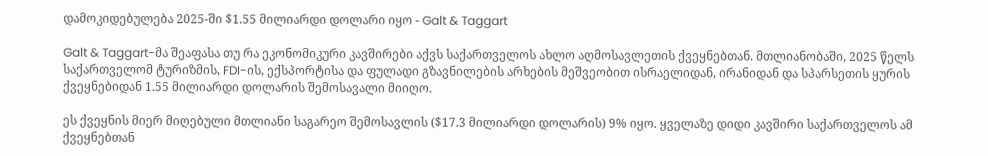დამოკიდებულება 2025-ში $1.55 მილიარდი დოლარი იყო - Galt & Taggart

Galt & Taggart-მა შეაფასა თუ რა ეკონომიკური კავშირები აქვს საქართველოს ახლო აღმოსავლეთის ქვეყნებთან. მთლიანობაში, 2025 წელს საქართველომ ტურიზმის, FDI-ის, ექსპორტისა და ფულადი გზავნილების არხების მეშვეობით ისრაელიდან, ირანიდან და სპარსეთის ყურის ქვეყნებიდან 1.55 მილიარდი დოლარის შემოსავალი მიიღო.

ეს ქვეყნის მიერ მიღებული მთლიანი საგარეო შემოსავლის ($17.3 მილიარდი დოლარის) 9% იყო. ყველაზე დიდი კავშირი საქართველოს ამ ქვეყნებთან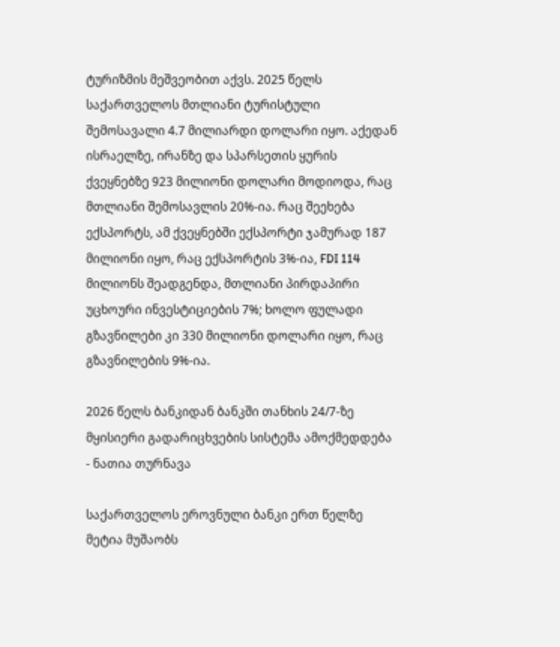ტურიზმის მეშვეობით აქვს. 2025 წელს საქართველოს მთლიანი ტურისტული შემოსავალი 4.7 მილიარდი დოლარი იყო. აქედან ისრაელზე, ირანზე და სპარსეთის ყურის ქვეყნებზე 923 მილიონი დოლარი მოდიოდა, რაც მთლიანი შემოსავლის 20%-ია. რაც შეეხება ექსპორტს, ამ ქვეყნებში ექსპორტი ჯამურად 187 მილიონი იყო, რაც ექსპორტის 3%-ია, FDI 114 მილიონს შეადგენდა, მთლიანი პირდაპირი უცხოური ინვესტიციების 7%; ხოლო ფულადი გზავნილები კი 330 მილიონი დოლარი იყო, რაც გზავნილების 9%-ია.

2026 წელს ბანკიდან ბანკში თანხის 24/7-ზე მყისიერი გადარიცხვების სისტემა ამოქმედდება - ნათია თურნავა

საქართველოს ეროვნული ბანკი ერთ წელზე მეტია მუშაობს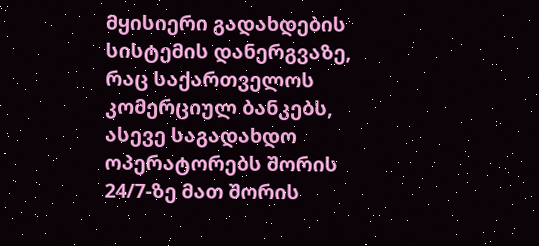მყისიერი გადახდების სისტემის დანერგვაზე, რაც საქართველოს კომერციულ ბანკებს, ასევე საგადახდო ოპერატორებს შორის 24/7-ზე მათ შორის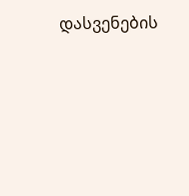დასვენების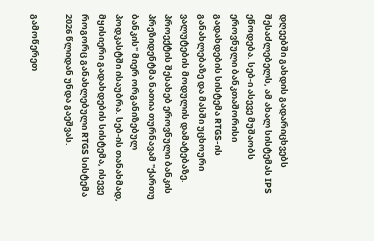დღეებში გახდის გადარიცხვებს შესაძლებელს, ამ ახალ სისტემას IPS ეწოდება. სებ-ი ასევე მუშაობს ეროვნული ბანკთაშორისი გადახდების სისტემა RTGS-ის განახლებაზე და მასში უცხოური ვალუტების მოდულის დამატებაზე. პროექტის შესახებ ეროვნული ბანკის პრეზიდენტმა ნათია თურნავამ "ქართუ ბანკის" მიერ ორგანიზებულ პოდკასტში ისაუბრა. სებ-ის თანახმად, მყისიერი გადახდების სისტემა, ისევე როგორც განახლებული RTGS სისტემა 2026 წლიდან უნდა გაეშვას.

გამოწერეთ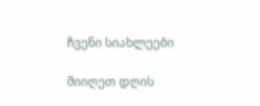ჩვენი სიახლეები

მიიღეთ დღის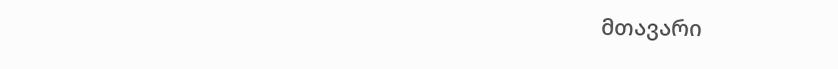მთავარი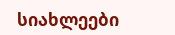სიახლეები